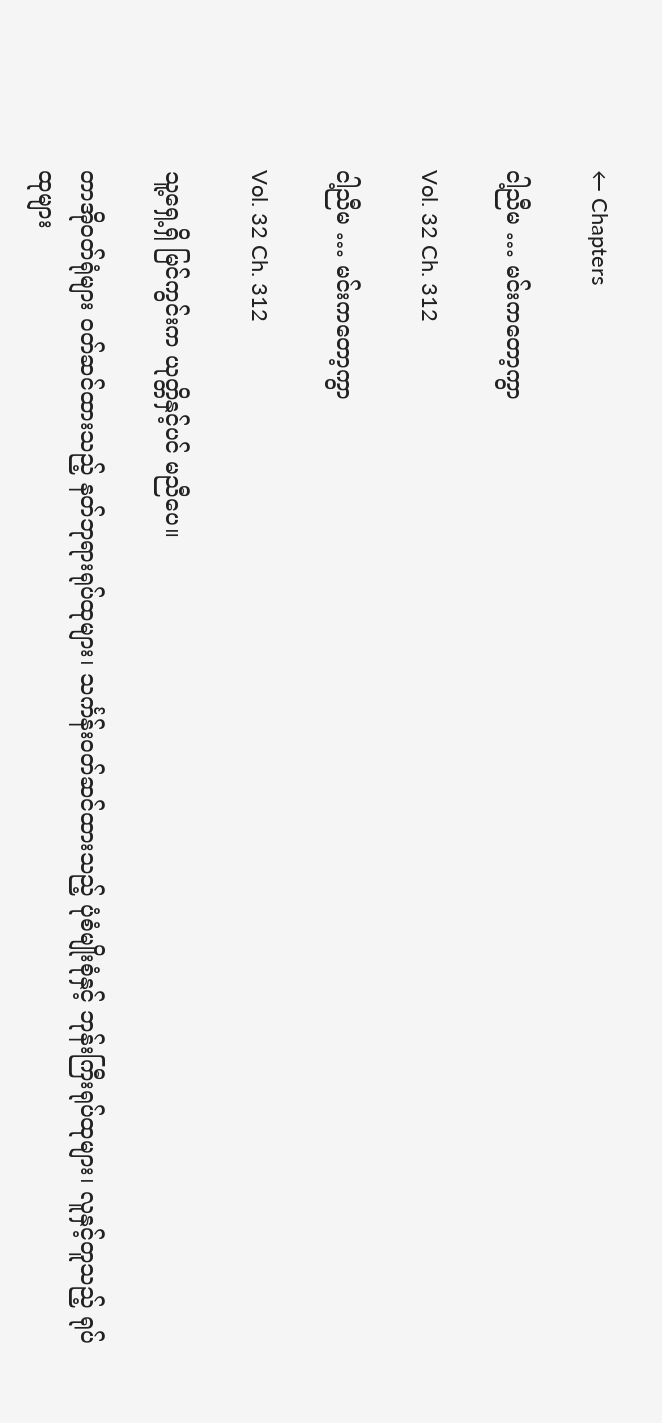← Chapters

ငါ့ညီမ … မင်းကတော့ကွာ

Vol. 32 Ch. 312

ငါ့ညီမ … မင်းကတော့ကွာ

Vol. 32 Ch. 312

သူ့ရှေ့ရှိ မြင်ကွင်းက ယုတ္တိနှင့်ပင် မညီပေ။

တာအိုဝတ်ရုံများ ဝတ်ဆင်ထားသည့် နတ်ဘုရားရုပ်ထုများ၊ သင်္ကန်းဝတ်ဆင်ထားသည့် ပုံစံမျိုးစုံနှင့် ဘုန်းကြီးရုပ်ထုများ၊ လူနှင့်တူသည့် ရုပ်ထုများ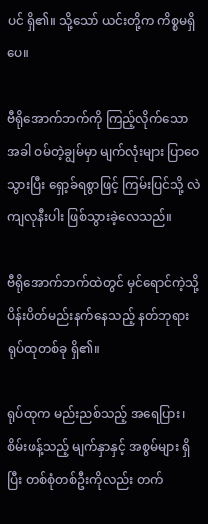ပင် ရှိ၏။ သို့သော် ယင်းတို့က ကိစ္စမရှိပေ။

ဗီရိုအောက်ဘက်ကို ကြည့်လိုက်သောအခါ ဝမ်တဲ့ချွမ်မှာ မျက်လုံးများ ပြာဝေသွားပြီး ရှော့ခ်ရစွာဖြင့် ကြမ်းပြင်သို့ လဲကျလုနီးပါး ဖြစ်သွားခဲ့လေသည်။

ဗီရိုအောက်ဘက်ထဲတွင် မှင်ရောင်ကဲ့သို့ ပိန်းပိတ်မည်းနက်နေသည့် နတ်ဘုရားရုပ်ထုတစ်ခု ရှိ၏။

ရုပ်ထုက မည်းညစ်သည့် အရေပြား၊ စိမ်းဖန့်သည့် မျက်နှာနှင့် အစွမ်များ ရှိပြီး တစ်စုံတစ်ဦးကိုလည်း တက်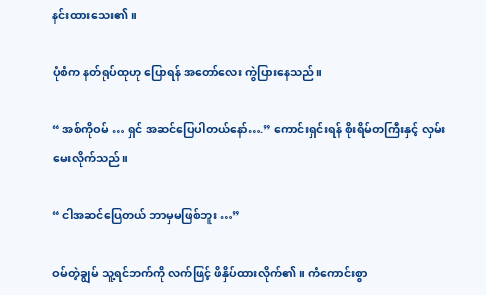နင်းထားသေး၏။

ပုံစံက နတ်ရုပ်ထုဟု ပြောရန် အတော်လေး ကွဲပြားနေသည်။

“ အစ်ကိုဝမ် … ရှင် အဆင်ပြေပါတယ်နော်….” ကောင်းရှင်းရန် စိုးရိမ်တကြီးနှင့် လှမ်းမေးလိုက်သည်။

“ ငါအဆင်ပြေတယ် ဘာမှမဖြစ်ဘူး …”

ဝမ်တဲ့ချွမ် သူ့ရင်ဘက်ကို လက်ဖြင့် ဖိနှိပ်ထားလိုက်၏။ ကံကောင်းစွာ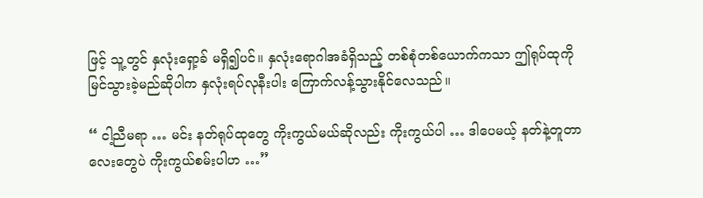ဖြင့် သူ့တွင် နှလုံးရှော့ခ် မရှိ၍ပင်။ နှလုံးရောဂါအခံရှိသည့် တစ်စုံတစ်ယောက်ကသာ ဤရုပ်ထုကို မြင်သွားခဲ့မည်ဆိုပါက နှလုံးရပ်လုနီးပါး ကြောက်လန့်သွားနိုင်လေသည်။

“ ငါ့ညီမရာ … မင်း နတ်ရုပ်ထုတွေ ကိုးကွယ်မယ်ဆိုလည်း ကိုးကွယ်ပါ … ဒါပေမယ့် နတ်နဲ့တူတာလေးတွေပဲ ကိုးကွယ်စမ်းပါဟ …”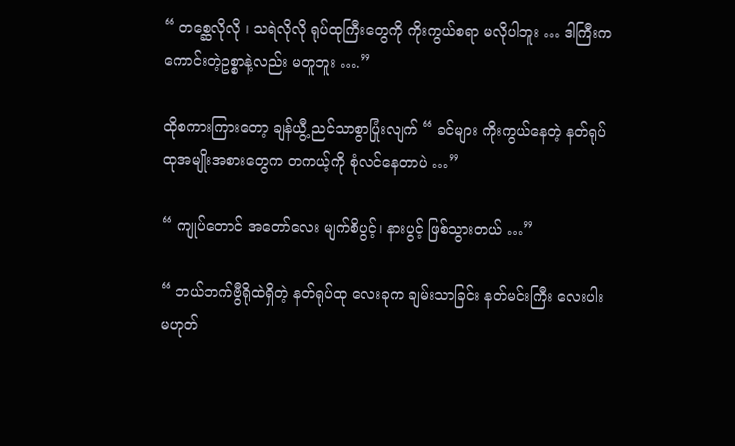“ တစ္ဆေလိုလို ၊ သရဲလိုလို ရုပ်ထုကြီးတွေကို ကိုးကွယ်စရာ မလိုပါဘူး … ဒါကြီးက ကောင်းတဲ့ဥစ္စာနဲ့လည်း မတူဘူး ….”

ထိုစကားကြားတော့ ချန်ယွီ့ ညင်သာစွာပြုံးလျက် “ ခင်များ ကိုးကွယ်နေတဲ့ နတ်ရုပ်ထုအမျိုးအစားတွေက တကယ့်ကို စုံလင်နေတာပဲ …”

“ ကျုပ်တောင် အတော်လေး မျက်စိပွင့်၊ နားပွင့် ဖြစ်သွားတယ် …”

“ ဘယ်ဘက်ဗွီရိုထဲရှိတဲ့ နတ်ရုပ်ထု လေးခုက ချမ်းသာခြင်း နတ်မင်းကြီး လေးပါး မဟုတ်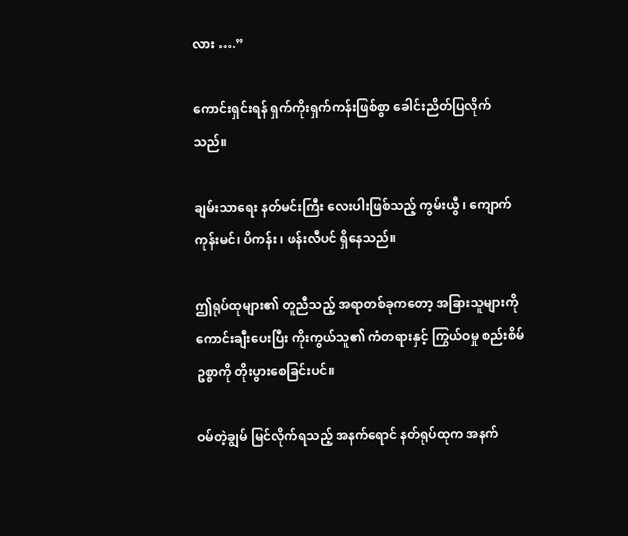လား ….”

ကောင်းရှင်းရန် ရှက်ကိုးရှက်ကန်းဖြစ်စွာ ခေါင်းညိတ်ပြလိုက်သည်။

ချမ်းသာရေး နတ်မင်းကြီး လေးပါးဖြစ်သည့် ကွမ်းယွီ ၊ ကျောက်ကုန်းမင်၊ ပိကန်း ၊ ဖန်းလီပင် ရှိနေသည်။

ဤရုပ်ထုများ၏ တူညီသည့် အရာတစ်ခုကတော့ အခြားသူများကို ကောင်းချီးပေးပြီး ကိုးကွယ်သူ၏ ကံတရားနှင့် ကြွယ်ဝမှု စည်းစိမ်ဥစ္စာကို တိုးပွားစေခြင်းပင်။

ဝမ်တဲ့ချွမ် မြင်လိုက်ရသည့် အနက်ရောင် နတ်ရုပ်ထုက အနက်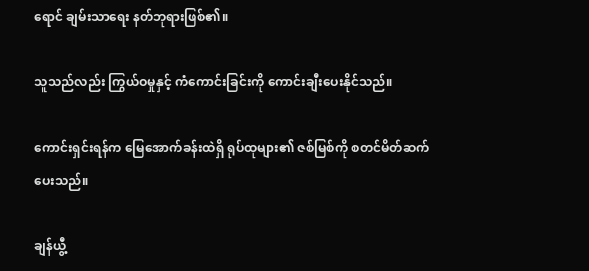ရောင် ချမ်းသာရေး နတ်ဘုရားဖြစ်၏။

သူသည်လည်း ကြွယ်ဝမှုနှင့် ကံကောင်းခြင်းကို ကောင်းချီးပေးနိုင်သည်။

ကောင်းရှင်းရန်က မြေအောက်ခန်းထဲရှိ ရုပ်ထုများ၏ ဇစ်မြစ်ကို စတင်မိတ်ဆက်ပေးသည်။

ချန်ယွီ့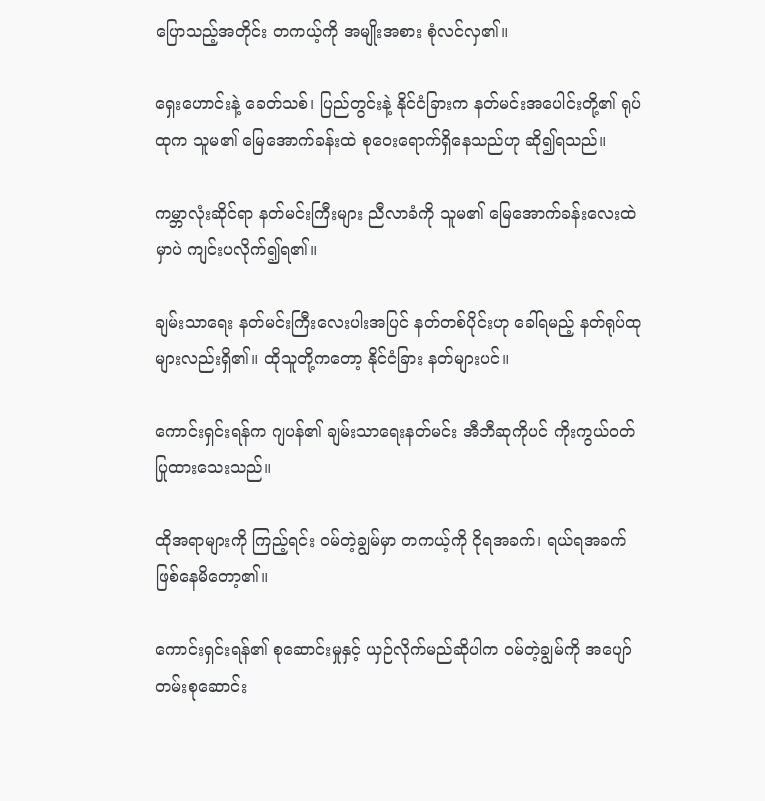ပြောသည့်အတိုင်း တကယ့်ကို အမျိုးအစား စုံလင်လှ၏။

ရှေးဟောင်းနဲ့ ခေတ်သစ်၊ ပြည်တွင်းနဲ့ နိုင်ငံခြားက နတ်မင်းအပေါင်းတို့၏ ရုပ်ထုက သူမ၏ မြေအောက်ခန်းထဲ စုဝေးရောက်ရှိနေသည်ဟု ဆို၍ရသည်။

ကမ္ဘာလုံးဆိုင်ရာ နတ်မင်းကြီးများ ညီလာခံကို သူမ၏ မြေအောက်ခန်းလေးထဲမှာပဲ ကျင်းပလိုက်၍ရ၏။

ချမ်းသာရေး နတ်မင်းကြီးလေးပါးအပြင် နတ်တစ်ပိုင်းဟု ခေါ်ရမည့် နတ်ရုပ်ထုများလည်းရှိ၏။ ထိုသူတို့ကတော့ နိုင်ငံခြား နတ်များပင်။

ကောင်းရှင်းရန်က ဂျပန်၏ ချမ်းသာရေးနတ်မင်း အီဘီဆုကိုပင် ကိုးကွယ်ဝတ်ပြုထားသေးသည်။

ထိုအရာများကို ကြည့်ရင်း ဝမ်တဲ့ချွမ်မှာ တကယ့်ကို ငိုရအခက်၊ ရယ်ရအခက် ဖြစ်နေမိတော့၏။

ကောင်းရှင်းရန်၏ စုဆောင်းမှုနှင့် ယှဉ်လိုက်မည်ဆိုပါက ဝမ်တဲ့ချွမ်ကို အပျော်တမ်းစုဆောင်း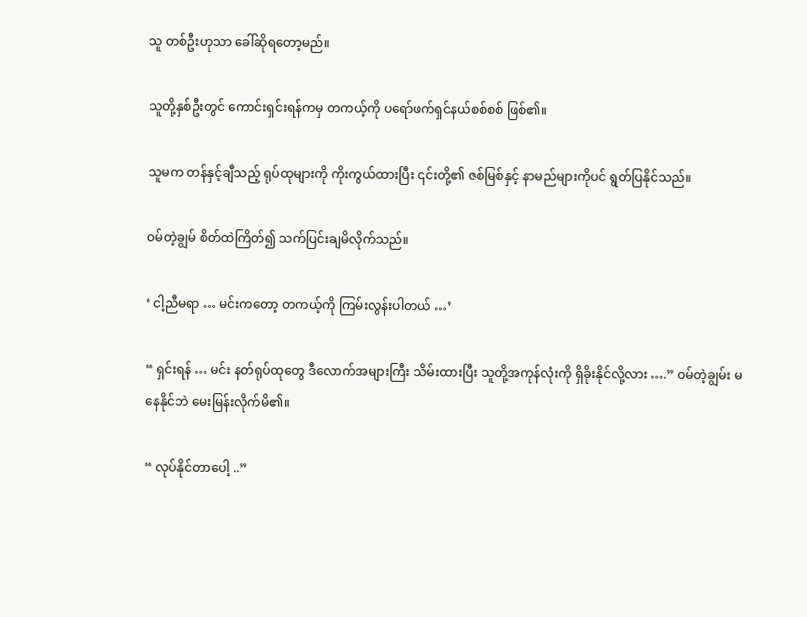သူ တစ်ဦးဟုသာ ခေါ်ဆိုရတော့မည်။

သူတို့နှစ်ဦးတွင် ကောင်းရှင်းရန်ကမှ တကယ့်ကို ပရော်ဖက်ရှင်နယ်စစ်စစ် ဖြစ်၏။

သူမက တန်နှင့်ချီသည့် ရုပ်ထုများကို ကိုးကွယ်ထားပြီး ၎င်းတို့၏ ဇစ်မြစ်နှင့် နာမည်များကိုပင် ရွတ်ပြနိုင်သည်။

ဝမ်တဲ့ချွမ် စိတ်ထဲကြိတ်၍ သက်ပြင်းချမိလိုက်သည်။

‘ ငါ့ညီမရာ … မင်းကတော့ တကယ့်ကို ကြမ်းလွန်းပါတယ် …’

“ ရှင်းရန် … မင်း နတ်ရုပ်ထုတွေ ဒီလောက်အများကြီး သိမ်းထားပြီး သူတို့အကုန်လုံးကို ရှိခိုးနိုင်လို့လား ….” ဝမ်တဲ့ချွမ်း မနေနိုင်ဘဲ မေးမြန်းလိုက်မိ၏။

“ လုပ်နိုင်တာပေါ့ ..”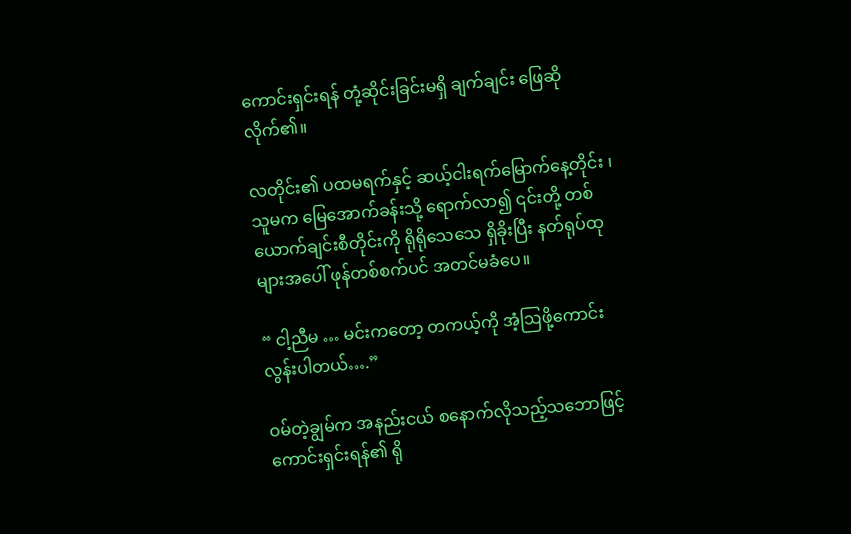ကောင်းရှင်းရန် တုံ့ဆိုင်းခြင်းမရှိ ချက်ချင်း ဖြေဆိုလိုက်၏။

လတိုင်း၏ ပထမရက်နှင့် ဆယ့်ငါးရက်မြောက်နေ့တိုင်း ၊ သူမက မြေအောက်ခန်းသို့ ရောက်လာ၍ ၎င်းတို့ တစ်ယောက်ချင်းစီတိုင်းကို ရိုရိုသေသေ ရှိခိုးပြီး နတ်ရုပ်ထုများအပေါ် ဖုန်တစ်စက်ပင် အတင်မခံပေ။

“ ငါ့ညီမ … မင်းကတော့ တကယ့်ကို အံ့ဩဖို့ကောင်းလွန်းပါတယ်….”

ဝမ်တဲ့ချွမ်က အနည်းငယ် စနောက်လိုသည့်သဘောဖြင့် ကောင်းရှင်းရန်၏ ရို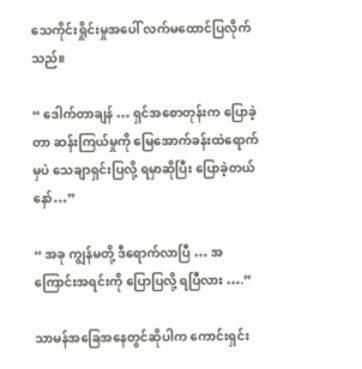သေကိုင်းရှိုင်းမှုအပေါ် လက်မထောင်ပြလိုက်သည်။

“ ဒေါက်တာချန် … ရှင်အစောတုန်းက ပြောခဲ့တာ ဆန်းကြယ်မှုကို မြေအောက်ခန်းထဲရောက်မှပဲ သေချာရှင်းပြလို့ ရမှာဆိုပြီး ပြောခဲ့တယ်နော်…”

“ အခု ကျွန်မတို့ ဒီရောက်လာပြီ … အကြောင်းအရင်းကို ပြောပြလို့ ရပြီလား ….”

သာမန်အခြေအနေတွင်ဆိုပါက ကောင်းရှင်း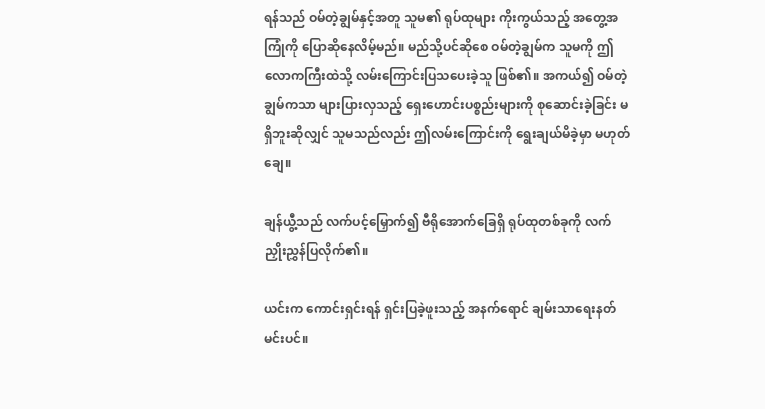ရန်သည် ဝမ်တဲ့ချွမ်နှင့်အတူ သူမ၏ ရုပ်ထုများ ကိုးကွယ်သည့် အတွေ့အကြုံကို ပြောဆိုနေလိမ့်မည်။ မည်သို့ပင်ဆိုစေ ဝမ်တဲ့ချွမ်က သူမကို ဤလောကကြီးထဲသို့ လမ်းကြောင်းပြသပေးခဲ့သူ ဖြစ်၏။ အကယ်၍ ဝမ်တဲ့ချွမ်ကသာ များပြားလှသည့် ရှေးဟောင်းပစ္စည်းများကို စုဆောင်းခဲ့ခြင်း မရှိဘူးဆိုလျှင် သူမသည်လည်း ဤလမ်းကြောင်းကို ရွေးချယ်မိခဲ့မှာ မဟုတ်ချေ။

ချန်ယွီ့သည် လက်ပင့်မြှောက်၍ ဗီရိုအောက်ခြေရှိ ရုပ်ထုတစ်ခုကို လက်ညှိုးညွှန်ပြလိုက်၏။

ယင်းက ကောင်းရှင်းရန် ရှင်းပြခဲ့ဖူးသည့် အနက်ရောင် ချမ်းသာရေးနတ်မင်းပင်။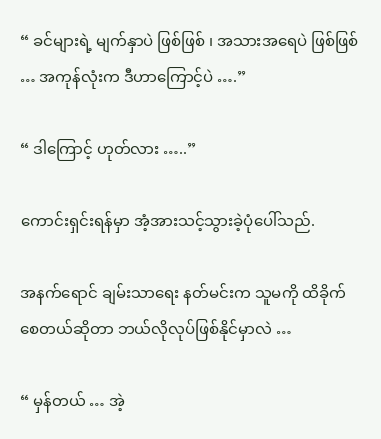“ ခင်များရဲ့ မျက်နှာပဲ ဖြစ်ဖြစ် ၊ အသားအရေပဲ ဖြစ်ဖြစ် … အကုန်လုံးက ဒီဟာကြောင့်ပဲ ….”

“ ဒါကြောင့် ဟုတ်လား …..”

ကောင်းရှင်းရန်မှာ အံ့အားသင့်သွားခဲ့ပုံပေါ်သည်.

အနက်ရောင် ချမ်းသာရေး နတ်မင်းက သူမကို ထိခိုက်စေတယ်ဆိုတာ ဘယ်လိုလုပ်ဖြစ်နိုင်မှာလဲ …

“ မှန်တယ် … အဲ့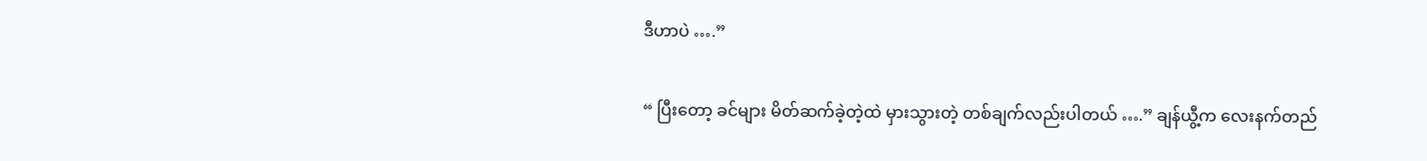ဒီဟာပဲ ….”

“ ပြီးတော့ ခင်များ မိတ်ဆက်ခဲ့တဲ့ထဲ မှားသွားတဲ့ တစ်ချက်လည်းပါတယ် ….” ချန်ယွီ့က လေးနက်တည်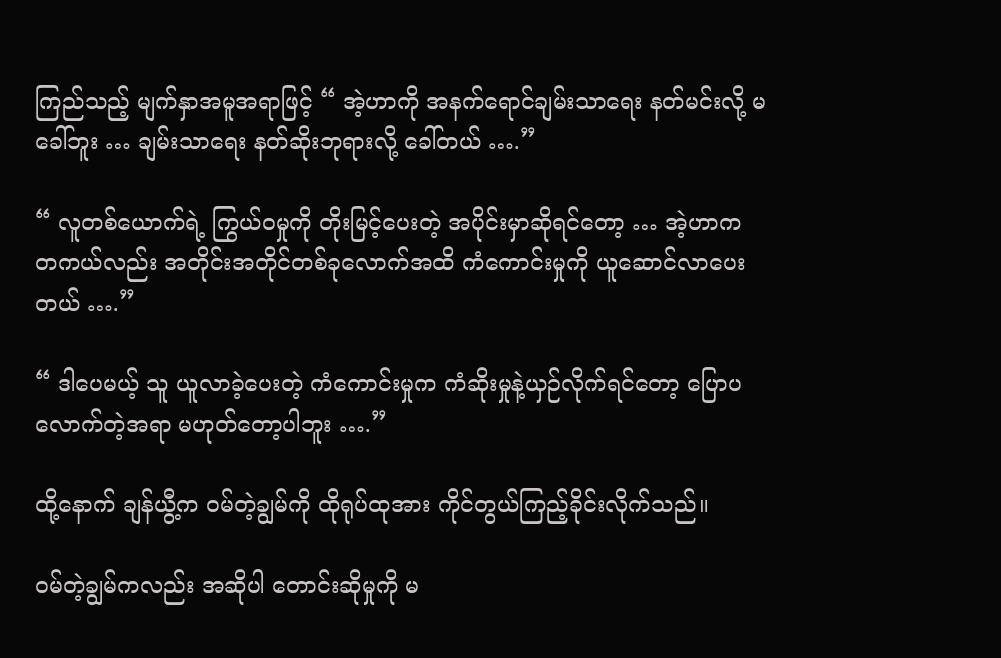ကြည်သည့် မျက်နှာအမူအရာဖြင့် “ အဲ့ဟာကို အနက်ရောင်ချမ်းသာရေး နတ်မင်းလို့ မခေါ်ဘူး … ချမ်းသာရေး နတ်ဆိုးဘုရားလို့ ခေါ်တယ် ….”

“ လူတစ်ယောက်ရဲ့ ကြွယ်ဝမှုကို တိုးမြင့်ပေးတဲ့ အပိုင်းမှာဆိုရင်တော့ … အဲ့ဟာက တကယ်လည်း အတိုင်းအတိုင်တစ်ခုလောက်အထိ ကံကောင်းမှုကို ယူဆောင်လာပေးတယ် ….”

“ ဒါပေမယ့် သူ ယူလာခဲ့ပေးတဲ့ ကံကောင်းမှုက ကံဆိုးမှုနဲ့ယှဉ်လိုက်ရင်တော့ ပြောပလောက်တဲ့အရာ မဟုတ်တော့ပါဘူး ….”

ထို့နောက် ချန်ယွီ့က ဝမ်တဲ့ချွမ်ကို ထိုရုပ်ထုအား ကိုင်တွယ်ကြည့်ခိုင်းလိုက်သည်။

ဝမ်တဲ့ချွမ်ကလည်း အဆိုပါ တောင်းဆိုမှုကို မ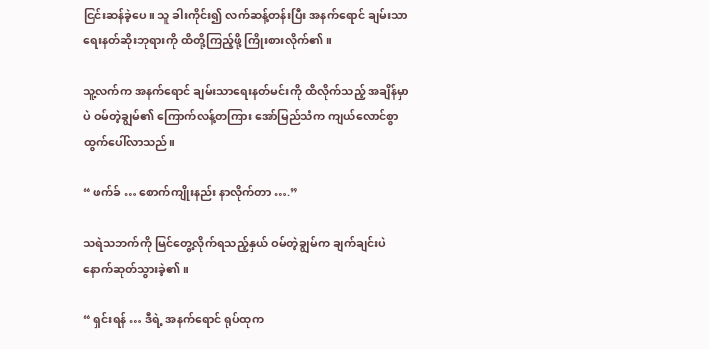ငြင်းဆန်ခဲ့ပေ။ သူ ခါးကိုင်း၍ လက်ဆန့်တန်းပြီး အနက်ရောင် ချမ်းသာရေးနတ်ဆိုးဘုရားကို ထိတို့ကြည့်ဖို့ ကြိုးစားလိုက်၏။

သူ့လက်က အနက်ရောင် ချမ်းသာရေးနတ်မင်းကို ထိလိုက်သည့် အချိန်မှာပဲ ဝမ်တဲ့ချွမ်၏ ကြောက်လန့်တကြား အော်မြည်သံက ကျယ်လောင်စွာ ထွက်ပေါ်လာသည်။

“ ဖက်ခ် … စောက်ကျိုးနည်း နာလိုက်တာ ….”

သရဲသဘက်ကို မြင်တွေ့လိုက်ရသည့်နှယ် ဝမ်တဲ့ချွမ်က ချက်ချင်းပဲ နောက်ဆုတ်သွားခဲ့၏။

“ ရှင်းရန် … ဒီရဲ့ အနက်ရောင် ရုပ်ထုက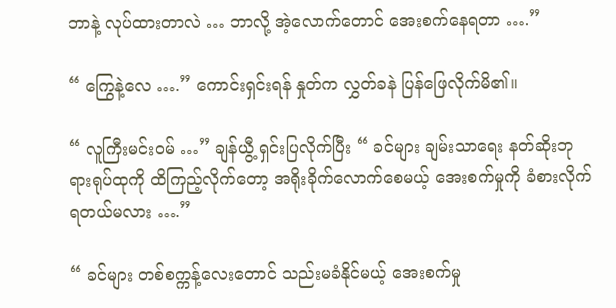ဘာနဲ့ လုပ်ထားတာလဲ … ဘာလို့ အဲ့လောက်တောင် အေးစက်နေရတာ ….”

“ ကြွေနဲ့လေ ….” ကောင်းရှင်းရန် နှုတ်က လွှတ်ခနဲ ပြန်ဖြေလိုက်မိ၏။

“ လူကြီးမင်းဝမ် …” ချန်ယွီ့ ရှင်းပြလိုက်ပြီး “ ခင်များ ချမ်းသာရေး နတ်ဆိုးဘုရားရုပ်ထုကို ထိကြည့်လိုက်တော့ အရိုးခိုက်လောက်စေမယ့် အေးစက်မှုကို ခံစားလိုက်ရတယ်မလား ….”

“ ခင်များ တစ်စက္ကန့်လေးတောင် သည်းမခံနိုင်မယ့် အေးစက်မှု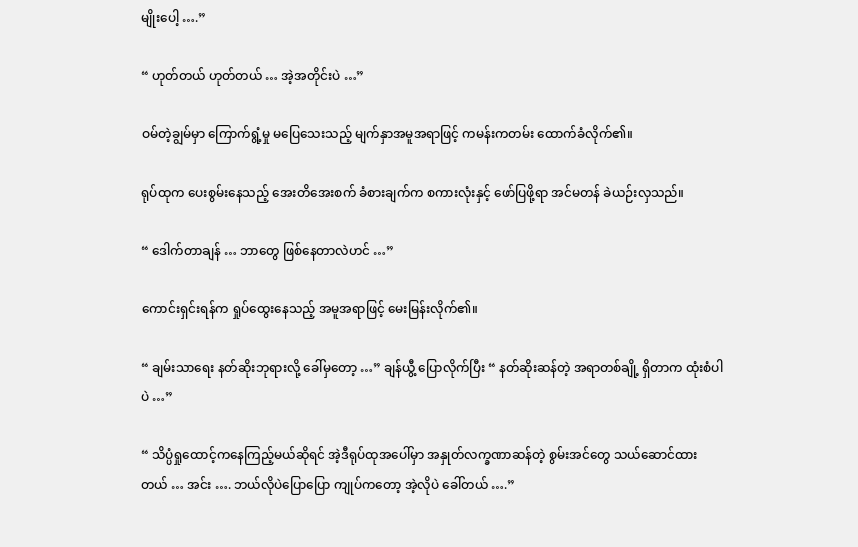မျိုးပေါ့ ….”

“ ဟုတ်တယ် ဟုတ်တယ် … အဲ့အတိုင်းပဲ …”

ဝမ်တဲ့ချွမ်မှာ ကြောက်ရွံ့မှု မပြေသေးသည့် မျက်နှာအမူအရာဖြင့် ကမန်းကတမ်း ထောက်ခံလိုက်၏။

ရုပ်ထုက ပေးစွမ်းနေသည့် အေးတိအေးစက် ခံစားချက်က စကားလုံးနှင့် ဖော်ပြဖို့ရာ အင်မတန် ခဲယဉ်းလှသည်။

“ ဒေါက်တာချန် … ဘာတွေ ဖြစ်နေတာလဲဟင် …”

ကောင်းရှင်းရန်က ရှုပ်ထွေးနေသည့် အမူအရာဖြင့် မေးမြန်းလိုက်၏။

“ ချမ်းသာရေး နတ်ဆိုးဘုရားလို့ ခေါ်မှတော့ …” ချန်ယွီ့ ပြောလိုက်ပြီး “ နတ်ဆိုးဆန်တဲ့ အရာတစ်ချို့ ရှိတာက ထုံးစံပါပဲ …”

“ သိပ္ပံရှုထောင့်ကနေကြည့်မယ်ဆိုရင် အဲ့ဒီရုပ်ထုအပေါ်မှာ အနှုတ်လက္ခဏာဆန်တဲ့ စွမ်းအင်တွေ သယ်ဆောင်ထားတယ် … အင်း …. ဘယ်လိုပဲပြောပြော ကျုပ်ကတော့ အဲ့လိုပဲ ခေါ်တယ် ….”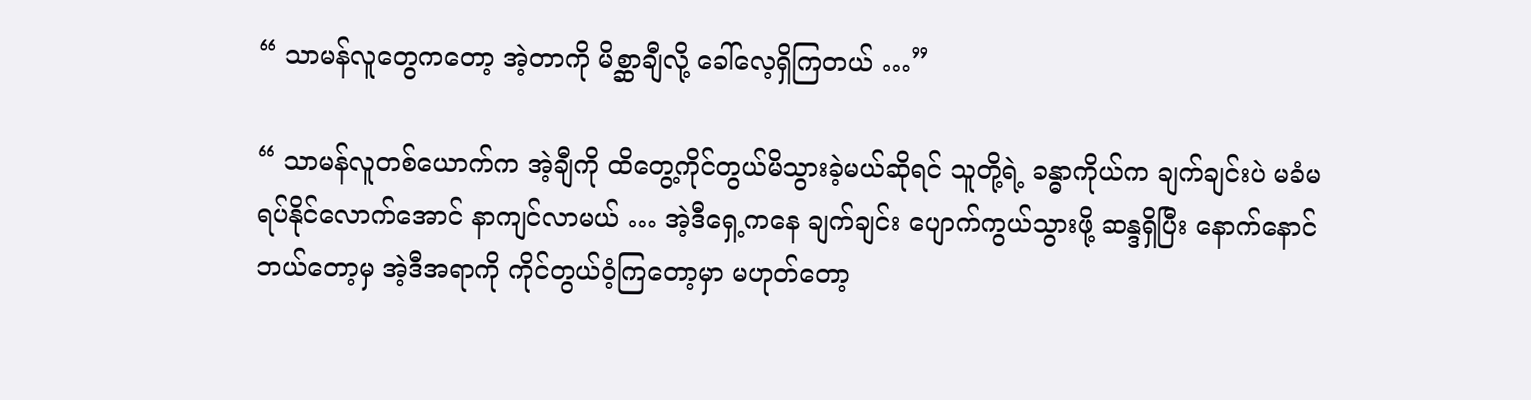“ သာမန်လူတွေကတော့ အဲ့တာကို မိစ္ဆာချီလို့ ခေါ်လေ့ရှိကြတယ် …”

“ သာမန်လူတစ်ယောက်က အဲ့ချီကို ထိတွေ့ကိုင်တွယ်မိသွားခဲ့မယ်ဆိုရင် သူတို့ရဲ့ ခန္ဓာကိုယ်က ချက်ချင်းပဲ မခံမရပ်နိုင်လောက်အောင် နာကျင်လာမယ် … အဲ့ဒီရှေ့ကနေ ချက်ချင်း ပျောက်ကွယ်သွားဖို့ ဆန္ဒရှိပြီး နောက်နောင် ဘယ်တော့မှ အဲ့ဒီအရာကို ကိုင်တွယ်ဝံ့ကြတော့မှာ မဟုတ်တော့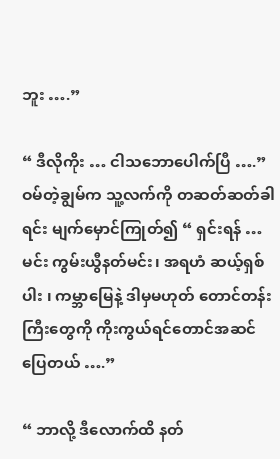ဘူး ….”

“ ဒီလိုကိုး … ငါသဘောပေါက်ပြီ ….” ဝမ်တဲ့ချွမ်က သူ့လက်ကို တဆတ်ဆတ်ခါရင်း မျက်မှောင်ကြုတ်၍ “ ရှင်းရန် … မင်း ကွမ်းယွီနတ်မင်း၊ အရဟံ ဆယ့်ရှစ်ပါး ၊ ကမ္ဘာမြေနဲ့ ဒါမှမဟုတ် တောင်တန်းကြီးတွေကို ကိုးကွယ်ရင်တောင်အဆင်ပြေတယ် ….”

“ ဘာလို့ ဒီလောက်ထိ နတ်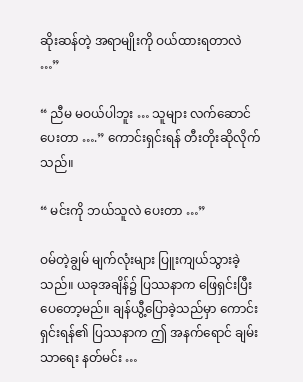ဆိုးဆန်တဲ့ အရာမျိုးကို ဝယ်ထားရတာလဲ …”

“ ညီမ မဝယ်ပါဘူး … သူများ လက်ဆောင်ပေးတာ ….” ကောင်းရှင်းရန် တီးတိုးဆိုလိုက်သည်။

“ မင်းကို ဘယ်သူလဲ ပေးတာ …”

ဝမ်တဲ့ချွမ် မျက်လုံးများ ပြူးကျယ်သွားခဲ့သည်။ ယခုအချိန်၌ ပြဿနာက ဖြေရှင်းပြီးပေတော့မည်။ ချန်ယွီ့ပြောခဲ့သည်မှာ ကောင်းရှင်းရန်၏ ပြဿနာက ဤ အနက်ရောင် ချမ်းသာရေး နတ်မင်း …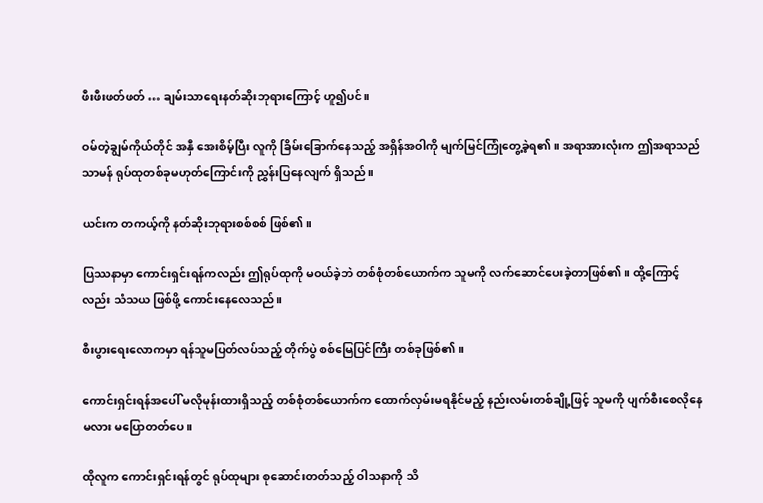ဖီးဖီးဖတ်ဖတ် … ချမ်းသာရေးနတ်ဆိုးဘုရားကြောင့် ဟူ၍ပင်။

ဝမ်တဲ့ချွမ်ကိုယ်တိုင် အနှီ အေးစိမ့်ပြီး လူကို ခြိမ်းခြောက်နေသည့် အရှိန်အဝါကို မျက်မြင်ကြုံတွေ့ခဲ့ရ၏။ အရာအားလုံးက ဤအရာသည် သာမန် ရုပ်ထုတစ်ခုမဟုတ်ကြောင်းကို ညွှန်းပြနေလျက် ရှိသည်။

ယင်းက တကယ့်ကို နတ်ဆိုးဘုရားစစ်စစ် ဖြစ်၏။

ပြဿနာမှာ ကောင်းရှင်းရန်ကလည်း ဤရုပ်ထုကို မဝယ်ခဲ့ဘဲ တစ်စုံတစ်ယောက်က သူမကို လက်ဆောင်ပေးခဲ့တာဖြစ်၏။ ထို့ကြောင့်လည်း သံသယ ဖြစ်ဖို့ ကောင်းနေလေသည်။

စီးပွားရေးလောကမှာ ရန်သူမပြတ်လပ်သည့် တိုက်ပွဲ စစ်မြေပြင်ကြီး တစ်ခုဖြစ်၏။

ကောင်းရှင်းရန်အပေါ် မလိုမုန်းထားရှိသည့် တစ်စုံတစ်ယောက်က ထောက်လှမ်းမရနိုင်မည့် နည်းလမ်းတစ်ချို့ဖြင့် သူမကို ပျက်စီးစေလိုနေမလား မပြောတတ်ပေ။

ထိုလူက ကောင်းရှင်းရန်တွင် ရုပ်ထုများ စုဆောင်းတတ်သည့် ဝါသနာကို သိ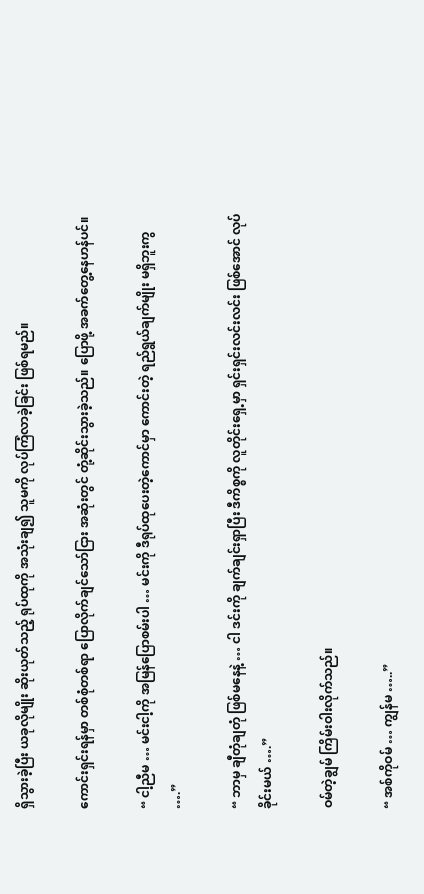ရှိသွားခဲ့ပြီး ယခုလိုမျိုး ဆိုးယုတ်သည့် ရုပ်ထုကို အသုံးချ၍ သူမကို လုပ်ကြံလာခဲ့ခြင်း ဖြစ်ရမည်။

ကောင်းရှင်းရန်မှာ တစ်စုံတစ်ရာ ပြောလိုက်ချင်သော်ငြား အဆုံးတွင် တုံ့ဆိုင်းသွားခဲ့သည်။ ပြောဖို့ အခက်တွေ့နေဟန်ပင်။

“ ငါ့ညီမ … မင်းငါ့ကို အမြန်ပြောစမ်းပါ … မင်းကို ဒီရုပ်ထုပေးတဲ့ကောင်မှာ ကောင်းတဲ့ ရည်ရွယ်ချက်မျိုး မရှိဘူးကွ ….”

“ ဘာမှ ချီတုံချတုံ ဖြစ်မနေနဲ့ … ငါ ဒင်းကို ချက်ချင်းရှာပြီး ဒီကိစ္စကို လူတိုင်းရှေ့မှာ ရှင်းရှင်းလင်းလင်း ဖြစ်အောင် လုပ်ခိုင်းမယ် ….”

ဝမ်တဲ့ချွမ် ကြိမ်းဝါးလိုက်သည်။

“ အစ်ကိုဝမ် … ကျွန်မ …..”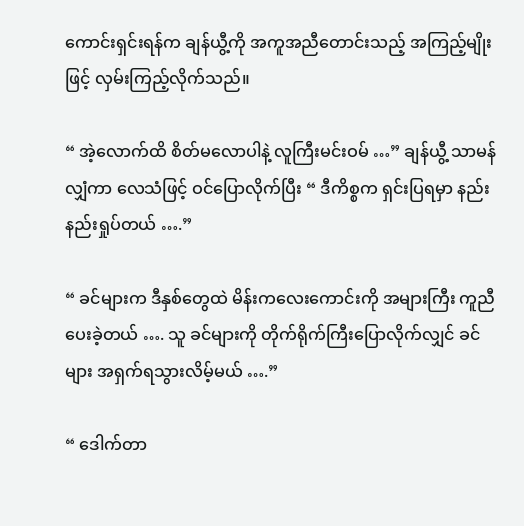ကောင်းရှင်းရန်က ချန်ယွီ့ကို အကူအညီတောင်းသည့် အကြည့်မျိုးဖြင့် လှမ်းကြည့်လိုက်သည်။

“ အဲ့လောက်ထိ စိတ်မလောပါနဲ့ လူကြီးမင်းဝမ် …” ချန်ယွီ့ သာမန်လျှံကာ လေသံဖြင့် ဝင်ပြောလိုက်ပြီး “ ဒီကိစ္စက ရှင်းပြရမှာ နည်းနည်းရှုပ်တယ် ….”

“ ခင်များက ဒီနှစ်တွေထဲ မိန်းကလေးကောင်းကို အများကြီး ကူညီပေးခဲ့တယ် …. သူ ခင်များကို တိုက်ရိုက်ကြီးပြောလိုက်လျှင် ခင်များ အရှက်ရသွားလိမ့်မယ် ….”

“ ဒေါက်တာ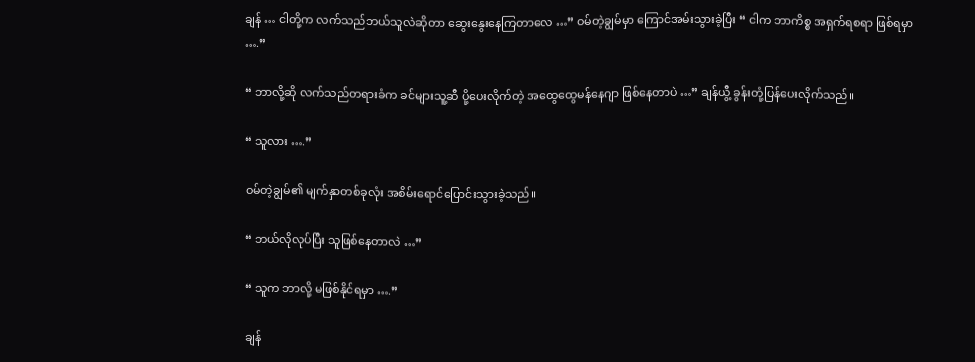ချန် … ငါတို့က လက်သည်ဘယ်သူလဲဆိုတာ ဆွေးနွေးနေကြတာလေ …” ဝမ်တဲ့ချွမ်မှာ ကြောင်အမ်းသွားခဲ့ပြီး “ ငါက ဘာကိစ္စ အရှက်ရစရာ ဖြစ်ရမှာ ….”

“ ဘာလို့ဆို လက်သည်တရားခံက ခင်များသူ့ဆီ ပို့ပေးလိုက်တဲ့ အထွေထွေမန်နေဂျာ ဖြစ်နေတာပဲ …” ချန်ယွီ့ ခွန်းတုံ့ပြန်ပေးလိုက်သည်။

“ သူလား ….”

ဝမ်တဲ့ချွမ်၏ မျက်နှာတစ်ခုလုံး အစိမ်းရောင်ပြောင်းသွားခဲ့သည်။

“ ဘယ်လိုလုပ်ပြီး သူဖြစ်နေတာလဲ …”

“ သူက ဘာလို့ မဖြစ်နိုင်ရမှာ ….”

ချန်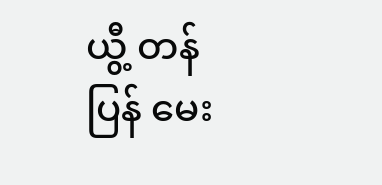ယွီ့ တန်ပြန် မေး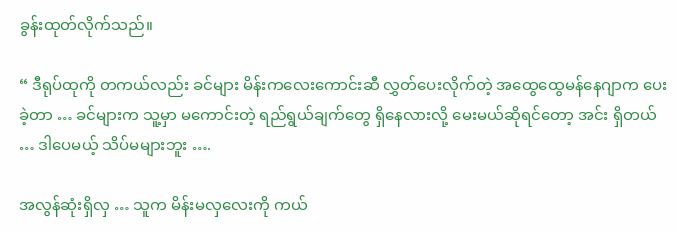ခွန်းထုတ်လိုက်သည်။

“ ဒီရုပ်ထုကို တကယ်လည်း ခင်များ မိန်းကလေးကောင်းဆီ လွှတ်ပေးလိုက်တဲ့ အထွေထွေမန်နေဂျာက ပေးခဲ့တာ … ခင်များက သူ့မှာ မကောင်းတဲ့ ရည်ရွယ်ချက်တွေ ရှိနေလားလို့ မေးမယ်ဆိုရင်တော့ အင်း ရှိတယ် … ဒါပေမယ့် သိပ်မများဘူး ….

အလွန်ဆုံးရှိလှ … သူက မိန်းမလှလေးကို ကယ်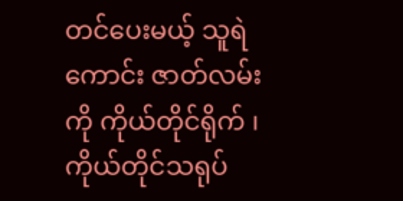တင်ပေးမယ့် သူရဲကောင်း ဇာတ်လမ်းကို ကိုယ်တိုင်ရိုက် ၊ ကိုယ်တိုင်သရုပ်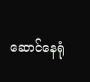ဆောင်နေရုံ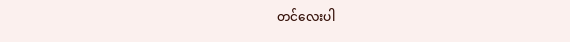တင်လေးပါ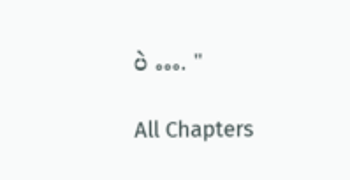ပဲ …. "

All Chapters